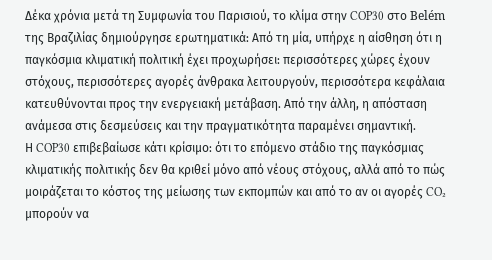Δέκα χρόνια μετά τη Συμφωνία του Παρισιού, το κλίμα στην COP30 στο Belém της Βραζιλίας δημιούργησε ερωτηματικά: Από τη μία, υπήρχε η αίσθηση ότι η παγκόσμια κλιματική πολιτική έχει προχωρήσει: περισσότερες χώρες έχουν στόχους, περισσότερες αγορές άνθρακα λειτουργούν, περισσότερα κεφάλαια κατευθύνονται προς την ενεργειακή μετάβαση. Από την άλλη, η απόσταση ανάμεσα στις δεσμεύσεις και την πραγματικότητα παραμένει σημαντική.
Η COP30 επιβεβαίωσε κάτι κρίσιμο: ότι το επόμενο στάδιο της παγκόσμιας κλιματικής πολιτικής δεν θα κριθεί μόνο από νέους στόχους, αλλά από το πώς μοιράζεται το κόστος της μείωσης των εκπομπών και από το αν οι αγορές CO₂ μπορούν να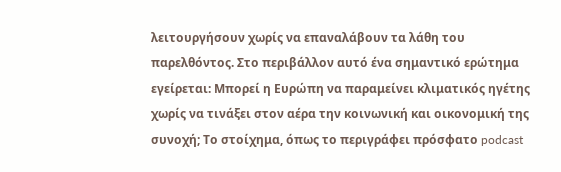λειτουργήσουν χωρίς να επαναλάβουν τα λάθη του παρελθόντος. Στο περιβάλλον αυτό ένα σημαντικό ερώτημα εγείρεται: Μπορεί η Ευρώπη να παραμείνει κλιματικός ηγέτης χωρίς να τινάξει στον αέρα την κοινωνική και οικονομική της συνοχή; Το στοίχημα, όπως το περιγράφει πρόσφατο podcast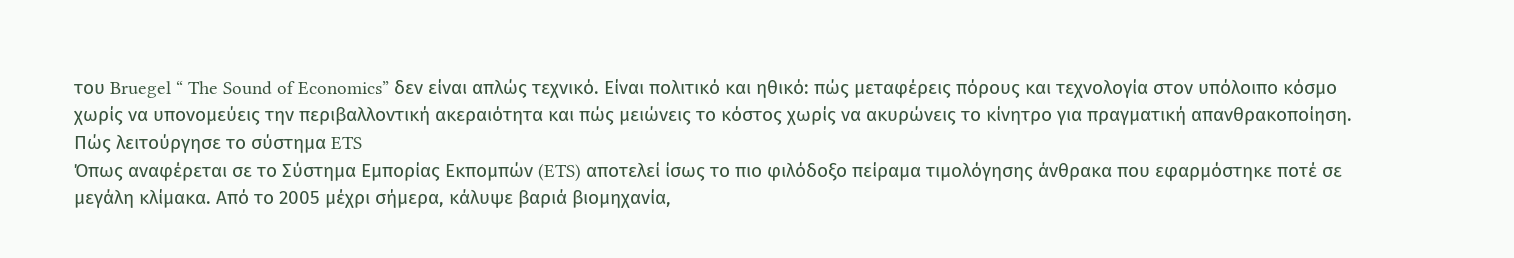του Bruegel “ The Sound of Economics” δεν είναι απλώς τεχνικό. Είναι πολιτικό και ηθικό: πώς μεταφέρεις πόρους και τεχνολογία στον υπόλοιπο κόσμο χωρίς να υπονομεύεις την περιβαλλοντική ακεραιότητα και πώς μειώνεις το κόστος χωρίς να ακυρώνεις το κίνητρο για πραγματική απανθρακοποίηση.
Πώς λειτούργησε το σύστημα ETS
Όπως αναφέρεται σε το Σύστημα Εμπορίας Εκπομπών (ETS) αποτελεί ίσως το πιο φιλόδοξο πείραμα τιμολόγησης άνθρακα που εφαρμόστηκε ποτέ σε μεγάλη κλίμακα. Από το 2005 μέχρι σήμερα, κάλυψε βαριά βιομηχανία,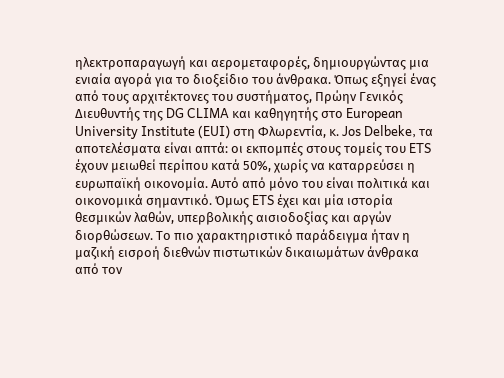ηλεκτροπαραγωγή και αερομεταφορές, δημιουργώντας μια ενιαία αγορά για το διοξείδιο του άνθρακα. Όπως εξηγεί ένας από τους αρχιτέκτονες του συστήματος, Πρώην Γενικός Διευθυντής της DG CLIMA και καθηγητής στο European University Institute (EUI) στη Φλωρεντία, κ. Jos Delbeke, τα αποτελέσματα είναι απτά: οι εκπομπές στους τομείς του ETS έχουν μειωθεί περίπου κατά 50%, χωρίς να καταρρεύσει η ευρωπαϊκή οικονομία. Αυτό από μόνο του είναι πολιτικά και οικονομικά σημαντικό. Όμως ETS έχει και μία ιστορία θεσμικών λαθών, υπερβολικής αισιοδοξίας και αργών διορθώσεων. Το πιο χαρακτηριστικό παράδειγμα ήταν η μαζική εισροή διεθνών πιστωτικών δικαιωμάτων άνθρακα από τον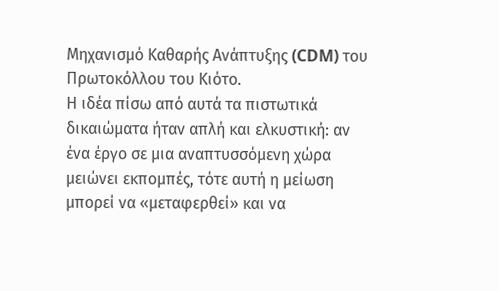Μηχανισμό Καθαρής Ανάπτυξης (CDM) του Πρωτοκόλλου του Κιότο.
Η ιδέα πίσω από αυτά τα πιστωτικά δικαιώματα ήταν απλή και ελκυστική: αν ένα έργο σε μια αναπτυσσόμενη χώρα μειώνει εκπομπές, τότε αυτή η μείωση μπορεί να «μεταφερθεί» και να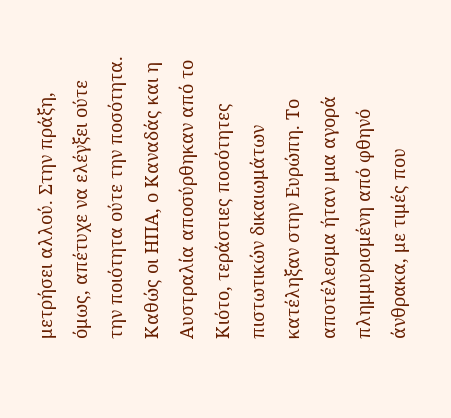μετρήσει αλλού. Στην πράξη, όμως, απέτυχε να ελέγξει ούτε την ποιότητα ούτε την ποσότητα. Καθώς οι ΗΠΑ, ο Καναδάς και η Αυστραλία αποσύρθηκαν από το Κιότο, τεράστιες ποσότητες πιστωτικών δικαιωμάτων κατέληξαν στην Ευρώπη. Το αποτέλεσμα ήταν μια αγορά πλημμυρισμένη από φθηνό άνθρακα, με τιμές που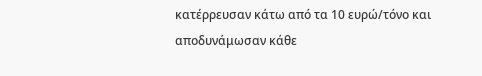κατέρρευσαν κάτω από τα 10 ευρώ/τόνο και αποδυνάμωσαν κάθε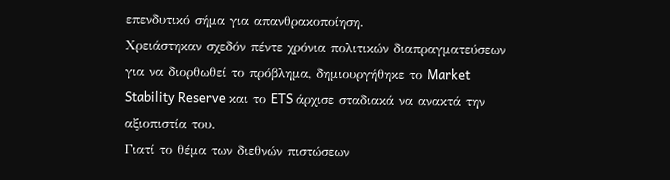επενδυτικό σήμα για απανθρακοποίηση.
Χρειάστηκαν σχεδόν πέντε χρόνια πολιτικών διαπραγματεύσεων για να διορθωθεί το πρόβλημα, δημιουργήθηκε το Market Stability Reserve και το ETS άρχισε σταδιακά να ανακτά την αξιοπιστία του.
Γιατί το θέμα των διεθνών πιστώσεων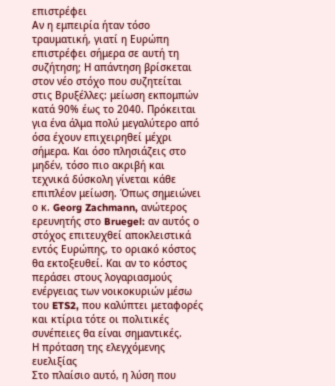επιστρέφει
Αν η εμπειρία ήταν τόσο τραυματική, γιατί η Ευρώπη επιστρέφει σήμερα σε αυτή τη συζήτηση; Η απάντηση βρίσκεται στον νέο στόχο που συζητείται στις Βρυξέλλες: μείωση εκπομπών κατά 90% έως το 2040. Πρόκειται για ένα άλμα πολύ μεγαλύτερο από όσα έχουν επιχειρηθεί μέχρι σήμερα. Και όσο πλησιάζεις στο μηδέν, τόσο πιο ακριβή και τεχνικά δύσκολη γίνεται κάθε επιπλέον μείωση. Όπως σημειώνει ο κ. Georg Zachmann, ανώτερος ερευνητής στο Bruegel: αν αυτός ο στόχος επιτευχθεί αποκλειστικά εντός Ευρώπης, το οριακό κόστος θα εκτοξευθεί. Και αν το κόστος περάσει στους λογαριασμούς ενέργειας των νοικοκυριών μέσω του ETS2, που καλύπτει μεταφορές και κτίρια τότε οι πολιτικές συνέπειες θα είναι σημαντικές.
Η πρόταση της ελεγχόμενης ευελιξίας
Στο πλαίσιο αυτό, η λύση που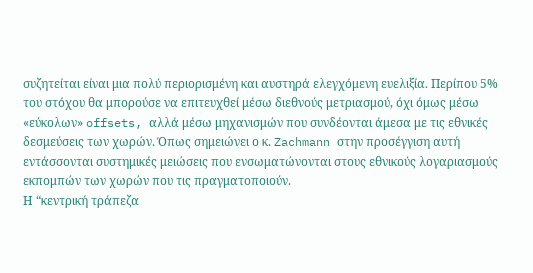συζητείται είναι μια πολύ περιορισμένη και αυστηρά ελεγχόμενη ευελιξία. Περίπου 5% του στόχου θα μπορούσε να επιτευχθεί μέσω διεθνούς μετριασμού, όχι όμως μέσω «εύκολων» offsets, αλλά μέσω μηχανισμών που συνδέονται άμεσα με τις εθνικές δεσμεύσεις των χωρών. Όπως σημειώνει ο κ. Zachmann στην προσέγγιση αυτή εντάσσονται συστημικές μειώσεις που ενσωματώνονται στους εθνικούς λογαριασμούς εκπομπών των χωρών που τις πραγματοποιούν.
Η “κεντρική τράπεζα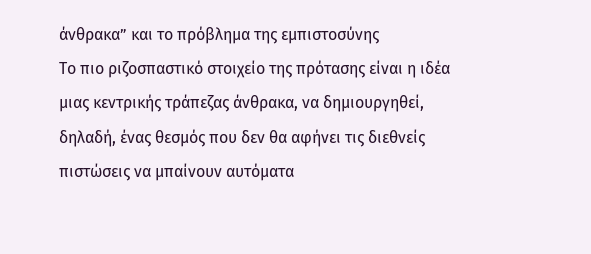άνθρακα” και το πρόβλημα της εμπιστοσύνης
Το πιο ριζοσπαστικό στοιχείο της πρότασης είναι η ιδέα μιας κεντρικής τράπεζας άνθρακα, να δημιουργηθεί, δηλαδή, ένας θεσμός που δεν θα αφήνει τις διεθνείς πιστώσεις να μπαίνουν αυτόματα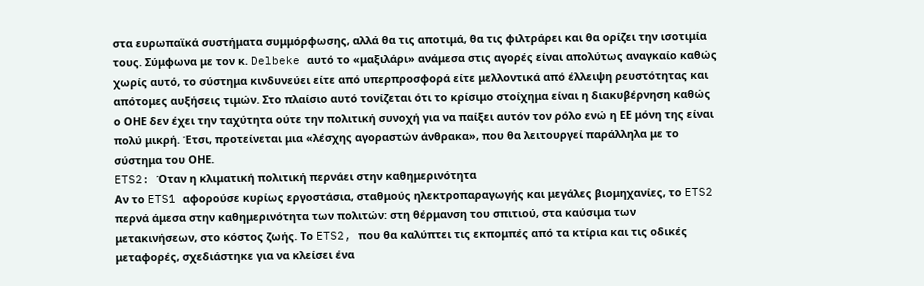στα ευρωπαϊκά συστήματα συμμόρφωσης, αλλά θα τις αποτιμά, θα τις φιλτράρει και θα ορίζει την ισοτιμία τους. Σύμφωνα με τον κ. Delbeke αυτό το «μαξιλάρι» ανάμεσα στις αγορές είναι απολύτως αναγκαίο καθώς χωρίς αυτό, το σύστημα κινδυνεύει είτε από υπερπροσφορά είτε μελλοντικά από έλλειψη ρευστότητας και απότομες αυξήσεις τιμών. Στο πλαίσιο αυτό τονίζεται ότι το κρίσιμο στοίχημα είναι η διακυβέρνηση καθώς ο ΟΗΕ δεν έχει την ταχύτητα ούτε την πολιτική συνοχή για να παίξει αυτόν τον ρόλο ενώ η ΕΕ μόνη της είναι πολύ μικρή. Έτσι, προτείνεται μια «λέσχης αγοραστών άνθρακα», που θα λειτουργεί παράλληλα με το σύστημα του ΟΗΕ.
ETS2: Όταν η κλιματική πολιτική περνάει στην καθημερινότητα
Αν το ETS1 αφορούσε κυρίως εργοστάσια, σταθμούς ηλεκτροπαραγωγής και μεγάλες βιομηχανίες, το ETS2 περνά άμεσα στην καθημερινότητα των πολιτών: στη θέρμανση του σπιτιού, στα καύσιμα των μετακινήσεων, στο κόστος ζωής. Το ETS2, που θα καλύπτει τις εκπομπές από τα κτίρια και τις οδικές μεταφορές, σχεδιάστηκε για να κλείσει ένα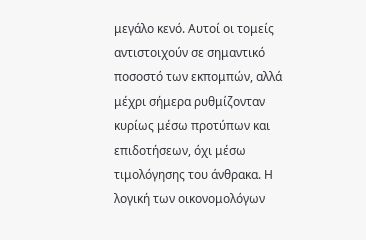μεγάλο κενό. Αυτοί οι τομείς αντιστοιχούν σε σημαντικό ποσοστό των εκπομπών, αλλά μέχρι σήμερα ρυθμίζονταν κυρίως μέσω προτύπων και επιδοτήσεων, όχι μέσω τιμολόγησης του άνθρακα. Η λογική των οικονομολόγων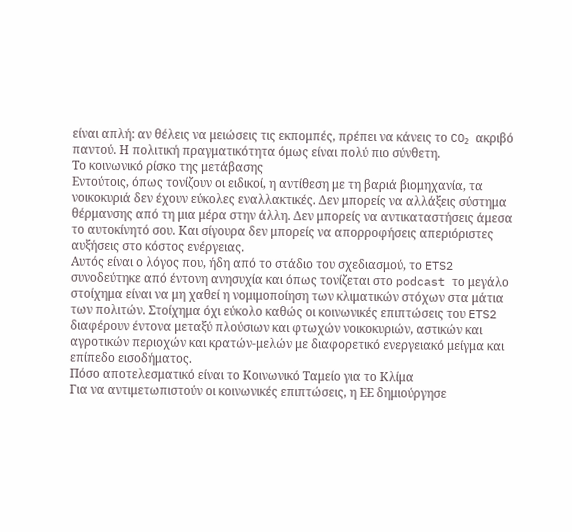είναι απλή: αν θέλεις να μειώσεις τις εκπομπές, πρέπει να κάνεις το CO₂ ακριβό παντού. Η πολιτική πραγματικότητα όμως είναι πολύ πιο σύνθετη.
Το κοινωνικό ρίσκο της μετάβασης
Εντούτοις, όπως τονίζουν οι ειδικοί, η αντίθεση με τη βαριά βιομηχανία, τα νοικοκυριά δεν έχουν εύκολες εναλλακτικές. Δεν μπορείς να αλλάξεις σύστημα θέρμανσης από τη μια μέρα στην άλλη. Δεν μπορείς να αντικαταστήσεις άμεσα το αυτοκίνητό σου. Και σίγουρα δεν μπορείς να απορροφήσεις απεριόριστες αυξήσεις στο κόστος ενέργειας.
Αυτός είναι ο λόγος που, ήδη από το στάδιο του σχεδιασμού, το ETS2 συνοδεύτηκε από έντονη ανησυχία και όπως τονίζεται στο podcast το μεγάλο στοίχημα είναι να μη χαθεί η νομιμοποίηση των κλιματικών στόχων στα μάτια των πολιτών. Στοίχημα όχι εύκολο καθώς οι κοινωνικές επιπτώσεις του ETS2 διαφέρουν έντονα μεταξύ πλούσιων και φτωχών νοικοκυριών, αστικών και αγροτικών περιοχών και κρατών-μελών με διαφορετικό ενεργειακό μείγμα και επίπεδο εισοδήματος.
Πόσο αποτελεσματικό είναι το Κοινωνικό Ταμείο για το Κλίμα
Για να αντιμετωπιστούν οι κοινωνικές επιπτώσεις, η ΕΕ δημιούργησε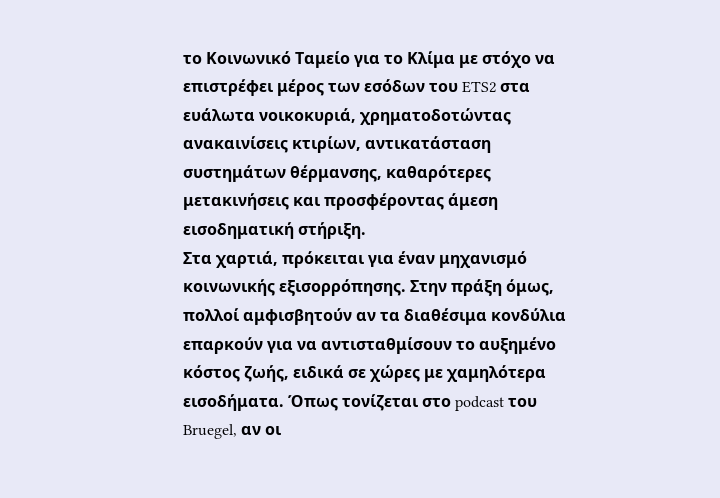το Κοινωνικό Ταμείο για το Κλίμα με στόχο να επιστρέφει μέρος των εσόδων του ETS2 στα ευάλωτα νοικοκυριά, χρηματοδοτώντας ανακαινίσεις κτιρίων, αντικατάσταση συστημάτων θέρμανσης, καθαρότερες μετακινήσεις και προσφέροντας άμεση εισοδηματική στήριξη.
Στα χαρτιά, πρόκειται για έναν μηχανισμό κοινωνικής εξισορρόπησης. Στην πράξη όμως, πολλοί αμφισβητούν αν τα διαθέσιμα κονδύλια επαρκούν για να αντισταθμίσουν το αυξημένο κόστος ζωής, ειδικά σε χώρες με χαμηλότερα εισοδήματα. Όπως τονίζεται στο podcast του Bruegel, αν οι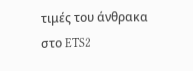τιμές του άνθρακα στο ETS2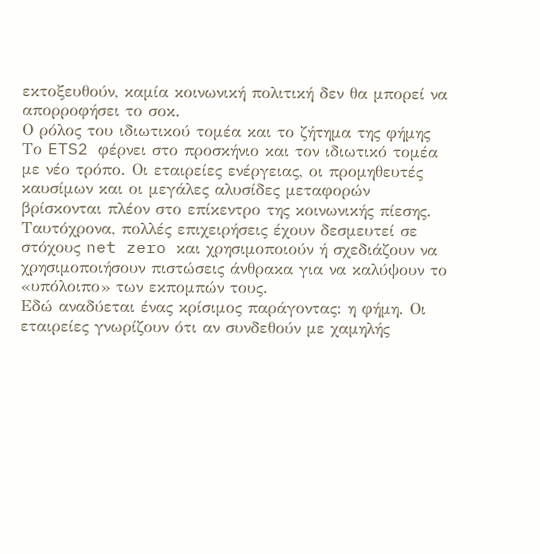εκτοξευθούν, καμία κοινωνική πολιτική δεν θα μπορεί να απορροφήσει το σοκ.
Ο ρόλος του ιδιωτικού τομέα και το ζήτημα της φήμης
Το ETS2 φέρνει στο προσκήνιο και τον ιδιωτικό τομέα με νέο τρόπο. Οι εταιρείες ενέργειας, οι προμηθευτές καυσίμων και οι μεγάλες αλυσίδες μεταφορών βρίσκονται πλέον στο επίκεντρο της κοινωνικής πίεσης.
Ταυτόχρονα, πολλές επιχειρήσεις έχουν δεσμευτεί σε στόχους net zero και χρησιμοποιούν ή σχεδιάζουν να χρησιμοποιήσουν πιστώσεις άνθρακα για να καλύψουν το «υπόλοιπο» των εκπομπών τους.
Εδώ αναδύεται ένας κρίσιμος παράγοντας: η φήμη. Οι εταιρείες γνωρίζουν ότι αν συνδεθούν με χαμηλής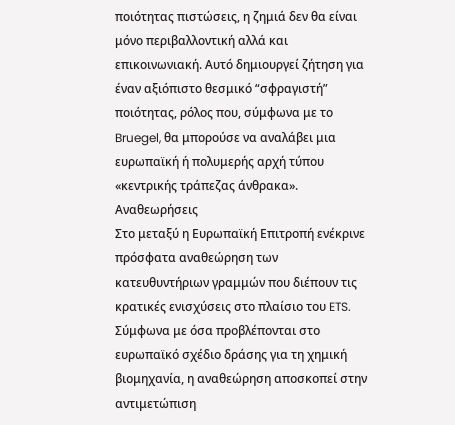ποιότητας πιστώσεις, η ζημιά δεν θα είναι μόνο περιβαλλοντική αλλά και επικοινωνιακή. Αυτό δημιουργεί ζήτηση για έναν αξιόπιστο θεσμικό “σφραγιστή” ποιότητας, ρόλος που, σύμφωνα με το Bruegel, θα μπορούσε να αναλάβει μια ευρωπαϊκή ή πολυμερής αρχή τύπου «κεντρικής τράπεζας άνθρακα».
Αναθεωρήσεις
Στο μεταξύ η Ευρωπαϊκή Επιτροπή ενέκρινε πρόσφατα αναθεώρηση των κατευθυντήριων γραμμών που διέπουν τις κρατικές ενισχύσεις στο πλαίσιο του ETS. Σύμφωνα με όσα προβλέπονται στο ευρωπαϊκό σχέδιο δράσης για τη χημική βιομηχανία, η αναθεώρηση αποσκοπεί στην αντιμετώπιση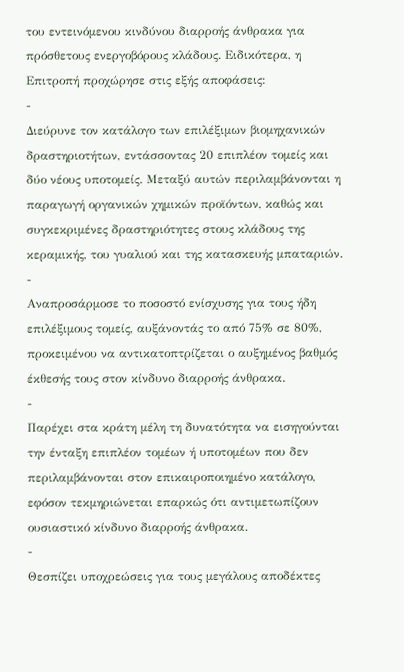του εντεινόμενου κινδύνου διαρροής άνθρακα για πρόσθετους ενεργοβόρους κλάδους. Ειδικότερα, η Επιτροπή προχώρησε στις εξής αποφάσεις:
-
Διεύρυνε τον κατάλογο των επιλέξιμων βιομηχανικών δραστηριοτήτων, εντάσσοντας 20 επιπλέον τομείς και δύο νέους υποτομείς. Μεταξύ αυτών περιλαμβάνονται η παραγωγή οργανικών χημικών προϊόντων, καθώς και συγκεκριμένες δραστηριότητες στους κλάδους της κεραμικής, του γυαλιού και της κατασκευής μπαταριών.
-
Αναπροσάρμοσε το ποσοστό ενίσχυσης για τους ήδη επιλέξιμους τομείς, αυξάνοντάς το από 75% σε 80%, προκειμένου να αντικατοπτρίζεται ο αυξημένος βαθμός έκθεσής τους στον κίνδυνο διαρροής άνθρακα.
-
Παρέχει στα κράτη μέλη τη δυνατότητα να εισηγούνται την ένταξη επιπλέον τομέων ή υποτομέων που δεν περιλαμβάνονται στον επικαιροποιημένο κατάλογο, εφόσον τεκμηριώνεται επαρκώς ότι αντιμετωπίζουν ουσιαστικό κίνδυνο διαρροής άνθρακα.
-
Θεσπίζει υποχρεώσεις για τους μεγάλους αποδέκτες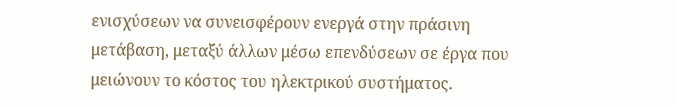ενισχύσεων να συνεισφέρουν ενεργά στην πράσινη μετάβαση, μεταξύ άλλων μέσω επενδύσεων σε έργα που μειώνουν το κόστος του ηλεκτρικού συστήματος.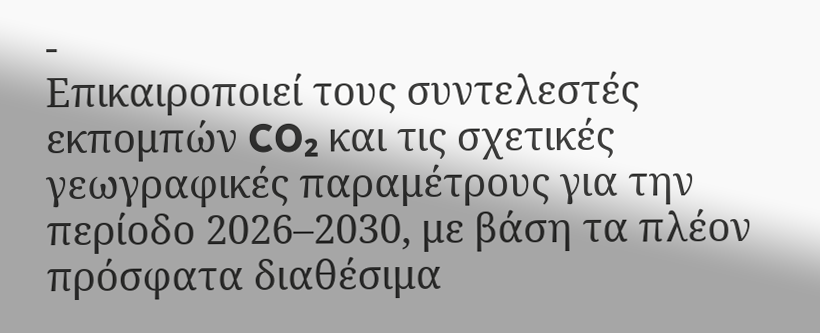-
Επικαιροποιεί τους συντελεστές εκπομπών CO₂ και τις σχετικές γεωγραφικές παραμέτρους για την περίοδο 2026–2030, με βάση τα πλέον πρόσφατα διαθέσιμα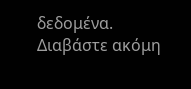δεδομένα.
Διαβάστε ακόμη